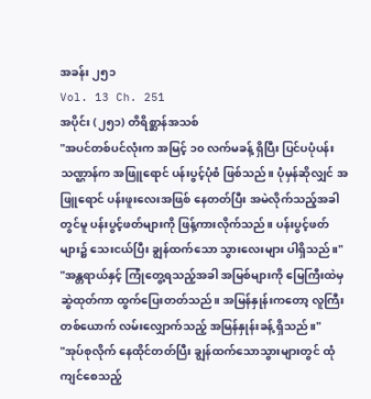အခန်း ၂၅၁
Vol. 13 Ch. 251
အပိုင်း (၂၅၁) တိရိစ္ဆာန်အသစ်
"အပင်တစ်ပင်လုံးက အမြင့် ၁၀ လက်မခန့် ရှိပြီး ပြင်ပပုံပန်းသဏ္ဌာန်က အဖြူရောင် ပန်းပွင့်ပုံစံ ဖြစ်သည်။ ပုံမှန်ဆိုလျှင် အဖြူရောင် ပန်းဖူးလေးအဖြစ် နေတတ်ပြီး အမဲလိုက်သည့်အခါတွင်မူ ပန်းပွင့်ဖတ်များကို ဖြန့်ကားလိုက်သည်။ ပန်းပွင့်ဖတ်များ၌ သေးငယ်ပြီး ချွန်ထက်သော သွားလေးများ ပါရှိသည်။"
"အန္တရာယ်နှင့် ကြုံတွေ့ရသည့်အခါ အမြစ်များကို မြေကြီးထဲမှ ဆွဲထုတ်ကာ ထွက်ပြေးတတ်သည်။ အမြန်နှုန်းကတော့ လူကြီးတစ်ယောက် လမ်းလျှောက်သည့် အမြန်နှုန်းခန့် ရှိသည်။"
"အုပ်စုလိုက် နေထိုင်တတ်ပြီး ချွန်ထက်သောသွားများတွင် ထုံကျင်စေသည့်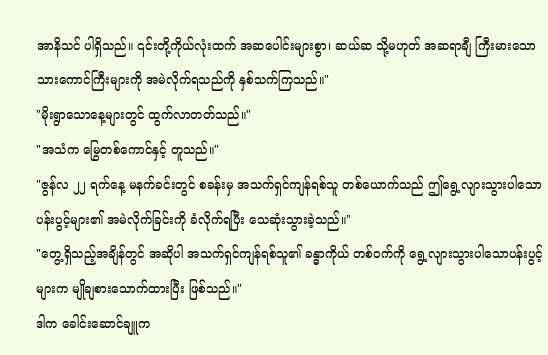အာနိသင် ပါရှိသည်။ ၎င်းတို့ကိုယ်လုံးထက် အဆပေါင်းများစွာ၊ ဆယ်ဆ သို့မဟုတ် အဆရာချီ ကြီးမားသော သားကောင်ကြီးများကို အမဲလိုက်ရသည်ကို နှစ်သက်ကြသည်။"
"မိုးရွာသောနေ့များတွင် ထွက်လာတတ်သည်။"
"အသံက မြွေတစ်ကောင်နှင့် တူသည်။"
"ဇွန်လ ၂၂ ရက်နေ့ မနက်ခင်းတွင် စခန်းမှ အသက်ရှင်ကျန်ရစ်သူ တစ်ယောက်သည် ဤရွေ့လျားသွားပါသောပန်းပွင့်များ၏ အမဲလိုက်ခြင်းကို ခံလိုက်ရပြီး သေဆုံးသွားခဲ့သည်။"
"တွေ့ရှိသည့်အချိန်တွင် အဆိုပါ အသက်ရှင်ကျန်ရစ်သူ၏ ခန္ဓာကိုယ် တစ်ဝက်ကို ရွေ့လျားသွားပါသောပန်းပွင့်များက မျိုချစားသောက်ထားပြီး ဖြစ်သည်။"
ဒါက ခေါင်းဆောင်ချူက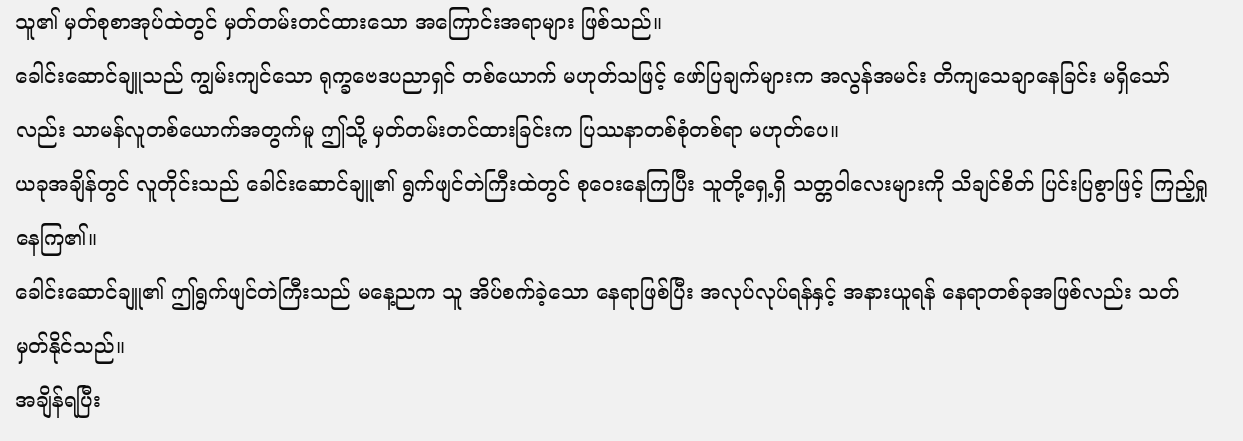သူ၏ မှတ်စုစာအုပ်ထဲတွင် မှတ်တမ်းတင်ထားသော အကြောင်းအရာများ ဖြစ်သည်။
ခေါင်းဆောင်ချူသည် ကျွမ်းကျင်သော ရုက္ခဗေဒပညာရှင် တစ်ယောက် မဟုတ်သဖြင့် ဖော်ပြချက်များက အလွန်အမင်း တိကျသေချာနေခြင်း မရှိသော်လည်း သာမန်လူတစ်ယောက်အတွက်မူ ဤသို့ မှတ်တမ်းတင်ထားခြင်းက ပြဿနာတစ်စုံတစ်ရာ မဟုတ်ပေ။
ယခုအချိန်တွင် လူတိုင်းသည် ခေါင်းဆောင်ချူ၏ ရွက်ဖျင်တဲကြီးထဲတွင် စုဝေးနေကြပြီး သူတို့ရှေ့ရှိ သတ္တဝါလေးများကို သိချင်စိတ် ပြင်းပြစွာဖြင့် ကြည့်ရှုနေကြ၏။
ခေါင်းဆောင်ချူ၏ ဤရွက်ဖျင်တဲကြီးသည် မနေ့ညက သူ အိပ်စက်ခဲ့သော နေရာဖြစ်ပြီး အလုပ်လုပ်ရန်နှင့် အနားယူရန် နေရာတစ်ခုအဖြစ်လည်း သတ်မှတ်နိုင်သည်။
အချိန်ရပြီး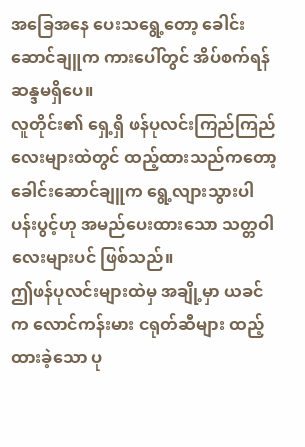အခြေအနေ ပေးသရွေ့တော့ ခေါင်းဆောင်ချူက ကားပေါ်တွင် အိပ်စက်ရန် ဆန္ဒမရှိပေ။
လူတိုင်း၏ ရှေ့ရှိ ဖန်ပုလင်းကြည်ကြည်လေးများထဲတွင် ထည့်ထားသည်ကတော့ ခေါင်းဆောင်ချူက ရွေ့လျားသွားပါပန်းပွင့်ဟု အမည်ပေးထားသော သတ္တဝါလေးများပင် ဖြစ်သည်။
ဤဖန်ပုလင်းများထဲမှ အချို့မှာ ယခင်က လောင်ကန်းမား ငရုတ်ဆီများ ထည့်ထားခဲ့သော ပု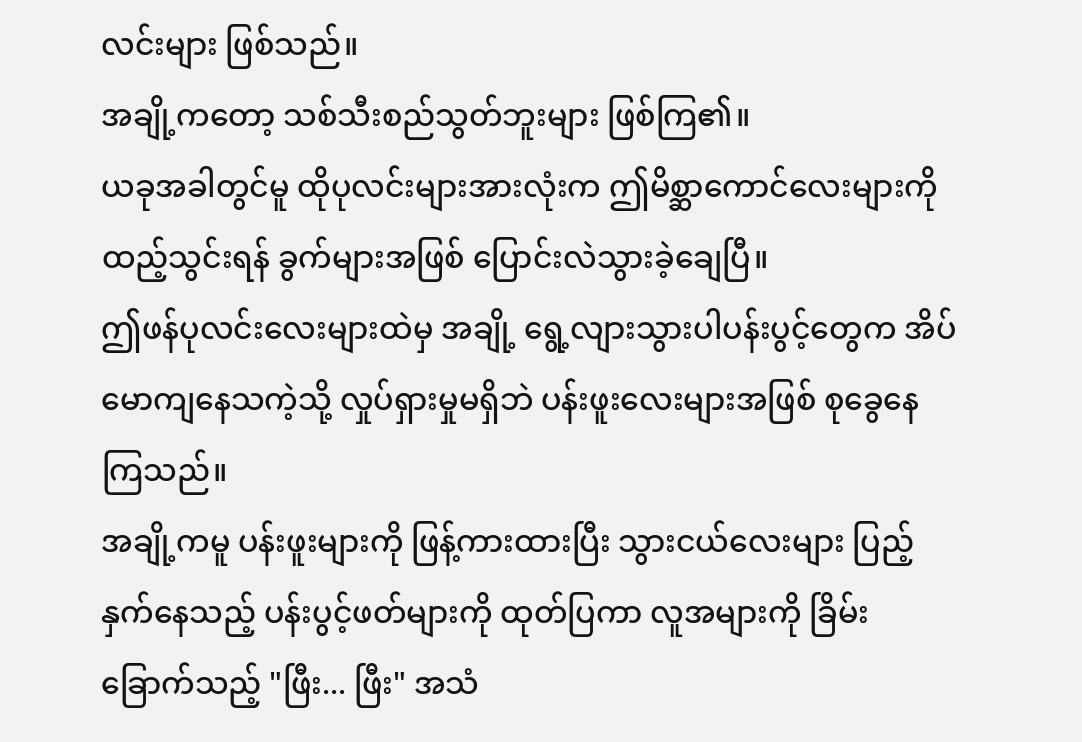လင်းများ ဖြစ်သည်။
အချို့ကတော့ သစ်သီးစည်သွတ်ဘူးများ ဖြစ်ကြ၏။
ယခုအခါတွင်မူ ထိုပုလင်းများအားလုံးက ဤမိစ္ဆာကောင်လေးများကို ထည့်သွင်းရန် ခွက်များအဖြစ် ပြောင်းလဲသွားခဲ့ချေပြီ။
ဤဖန်ပုလင်းလေးများထဲမှ အချို့ ရွေ့လျားသွားပါပန်းပွင့်တွေက အိပ်မောကျနေသကဲ့သို့ လှုပ်ရှားမှုမရှိဘဲ ပန်းဖူးလေးများအဖြစ် စုခွေနေကြသည်။
အချို့ကမူ ပန်းဖူးများကို ဖြန့်ကားထားပြီး သွားငယ်လေးများ ပြည့်နှက်နေသည့် ပန်းပွင့်ဖတ်များကို ထုတ်ပြကာ လူအများကို ခြိမ်းခြောက်သည့် "ဖြီး... ဖြီး" အသံ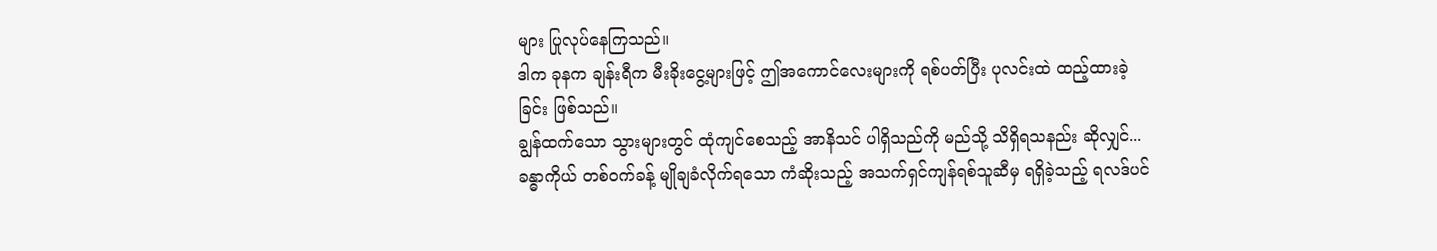များ ပြုလုပ်နေကြသည်။
ဒါက ခုနက ချန်းရီက မီးခိုးငွေ့များဖြင့် ဤအကောင်လေးများကို ရစ်ပတ်ပြီး ပုလင်းထဲ ထည့်ထားခဲ့ခြင်း ဖြစ်သည်။
ချွန်ထက်သော သွားများတွင် ထုံကျင်စေသည့် အာနိသင် ပါရှိသည်ကို မည်သို့ သိရှိရသနည်း ဆိုလျှင်...
ခန္ဓာကိုယ် တစ်ဝက်ခန့် မျိုချခံလိုက်ရသော ကံဆိုးသည့် အသက်ရှင်ကျန်ရစ်သူဆီမှ ရရှိခဲ့သည့် ရလဒ်ပင်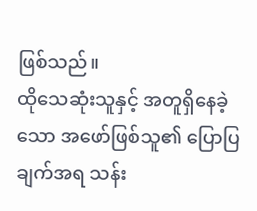ဖြစ်သည်။
ထိုသေဆုံးသူနှင့် အတူရှိနေခဲ့သော အဖော်ဖြစ်သူ၏ ပြောပြချက်အရ သန်း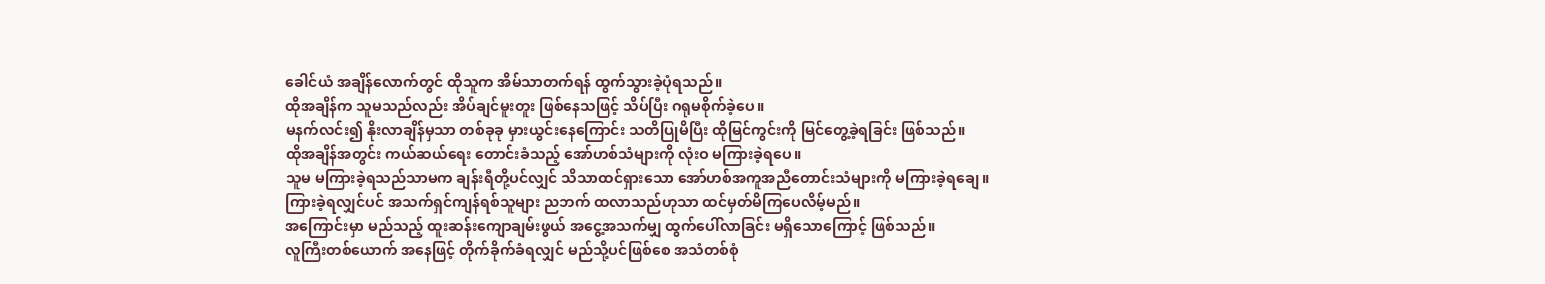ခေါင်ယံ အချိန်လောက်တွင် ထိုသူက အိမ်သာတက်ရန် ထွက်သွားခဲ့ပုံရသည်။
ထိုအချိန်က သူမသည်လည်း အိပ်ချင်မူးတူး ဖြစ်နေသဖြင့် သိပ်ပြီး ဂရုမစိုက်ခဲ့ပေ။
မနက်လင်း၍ နိုးလာချိန်မှသာ တစ်ခုခု မှားယွင်းနေကြောင်း သတိပြုမိပြီး ထိုမြင်ကွင်းကို မြင်တွေ့ခဲ့ရခြင်း ဖြစ်သည်။
ထိုအချိန်အတွင်း ကယ်ဆယ်ရေး တောင်းခံသည့် အော်ဟစ်သံများကို လုံးဝ မကြားခဲ့ရပေ။
သူမ မကြားခဲ့ရသည်သာမက ချန်းရီတို့ပင်လျှင် သိသာထင်ရှားသော အော်ဟစ်အကူအညီတောင်းသံများကို မကြားခဲ့ရချေ။
ကြားခဲ့ရလျှင်ပင် အသက်ရှင်ကျန်ရစ်သူများ ညဘက် ထလာသည်ဟုသာ ထင်မှတ်မိကြပေလိမ့်မည်။
အကြောင်းမှာ မည်သည့် ထူးဆန်းကျောချမ်းဖွယ် အငွေ့အသက်မျှ ထွက်ပေါ်လာခြင်း မရှိသောကြောင့် ဖြစ်သည်။
လူကြီးတစ်ယောက် အနေဖြင့် တိုက်ခိုက်ခံရလျှင် မည်သို့ပင်ဖြစ်စေ အသံတစ်စုံ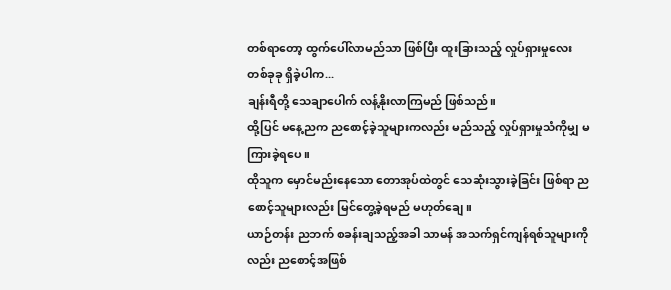တစ်ရာတော့ ထွက်ပေါ်လာမည်သာ ဖြစ်ပြီး ထူးခြားသည့် လှုပ်ရှားမှုလေး တစ်ခုခု ရှိခဲ့ပါက...
ချန်းရီတို့ သေချာပေါက် လန့်နိုးလာကြမည် ဖြစ်သည်။
ထို့ပြင် မနေ့ညက ညစောင့်ခဲ့သူများကလည်း မည်သည့် လှုပ်ရှားမှုသံကိုမျှ မကြားခဲ့ရပေ။
ထိုသူက မှောင်မည်းနေသော တောအုပ်ထဲတွင် သေဆုံးသွားခဲ့ခြင်း ဖြစ်ရာ ညစောင့်သူများလည်း မြင်တွေ့ခဲ့ရမည် မဟုတ်ချေ။
ယာဉ်တန်း ညဘက် စခန်းချသည့်အခါ သာမန် အသက်ရှင်ကျန်ရစ်သူများကိုလည်း ညစောင့်အဖြစ်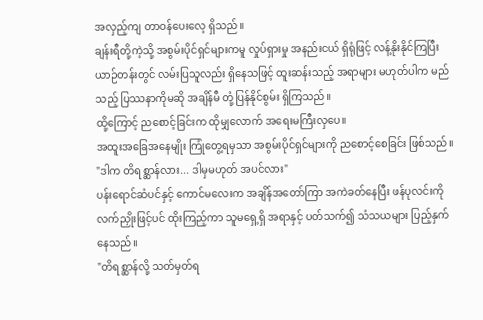အလှည့်ကျ တာဝန်ပေးလေ့ ရှိသည်။
ချန်းရီတို့ကဲ့သို့ အစွမ်းပိုင်ရှင်များကမူ လှုပ်ရှားမှု အနည်းငယ် ရှိရုံဖြင့် လန့်နိုးနိုင်ကြပြီး ယာဉ်တန်းတွင် လမ်းပြသူလည်း ရှိနေသဖြင့် ထူးဆန်းသည့် အရာများ မဟုတ်ပါက မည်သည့် ပြဿနာကိုမဆို အချိန်မီ တုံ့ပြန်နိုင်စွမ်း ရှိကြသည်။
ထို့ကြောင့် ညစောင့်ခြင်းက ထိုမျှလောက် အရေးမကြီးလှပေ။
အထူးအခြေအနေမျိုး ကြုံတွေ့ရမှသာ အစွမ်းပိုင်ရှင်များကို ညစောင့်စေခြင်း ဖြစ်သည်။
"ဒါက တိရစ္ဆာန်လား... ဒါမှမဟုတ် အပင်လား"
ပန်းရောင်ဆံပင်နှင့် ကောင်မလေးက အချိန်အတော်ကြာ အကဲခတ်နေပြီး ဖန်ပုလင်းကို လက်ညှိုးဖြင့်ပင် ထိုးကြည့်ကာ သူမရှေ့ရှိ အရာနှင့် ပတ်သက်၍ သံသယများ ပြည့်နှက်နေသည်။
"တိရစ္ဆာန်လို့ သတ်မှတ်ရ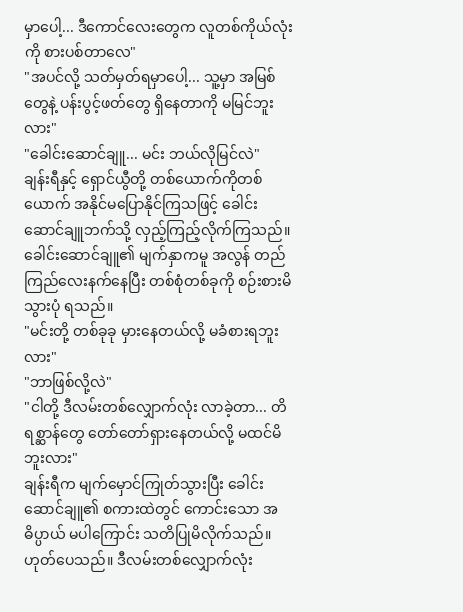မှာပေါ့... ဒီကောင်လေးတွေက လူတစ်ကိုယ်လုံးကို စားပစ်တာလေ"
"အပင်လို့ သတ်မှတ်ရမှာပေါ့... သူ့မှာ အမြစ်တွေနဲ့ ပန်းပွင့်ဖတ်တွေ ရှိနေတာကို မမြင်ဘူးလား"
"ခေါင်းဆောင်ချူ... မင်း ဘယ်လိုမြင်လဲ"
ချန်းရီနှင့် ရှောင်ယွီတို့ တစ်ယောက်ကိုတစ်ယောက် အနိုင်မပြောနိုင်ကြသဖြင့် ခေါင်းဆောင်ချူဘက်သို့ လှည့်ကြည့်လိုက်ကြသည်။
ခေါင်းဆောင်ချူ၏ မျက်နှာကမူ အလွန် တည်ကြည်လေးနက်နေပြီး တစ်စုံတစ်ခုကို စဉ်းစားမိသွားပုံ ရသည်။
"မင်းတို့ တစ်ခုခု မှားနေတယ်လို့ မခံစားရဘူးလား"
"ဘာဖြစ်လို့လဲ"
"ငါတို့ ဒီလမ်းတစ်လျှောက်လုံး လာခဲ့တာ... တိရစ္ဆာန်တွေ တော်တော်ရှားနေတယ်လို့ မထင်မိဘူးလား"
ချန်းရီက မျက်မှောင်ကြုတ်သွားပြီး ခေါင်းဆောင်ချူ၏ စကားထဲတွင် ကောင်းသော အဓိပ္ပာယ် မပါကြောင်း သတိပြုမိလိုက်သည်။
ဟုတ်ပေသည်။ ဒီလမ်းတစ်လျှောက်လုံး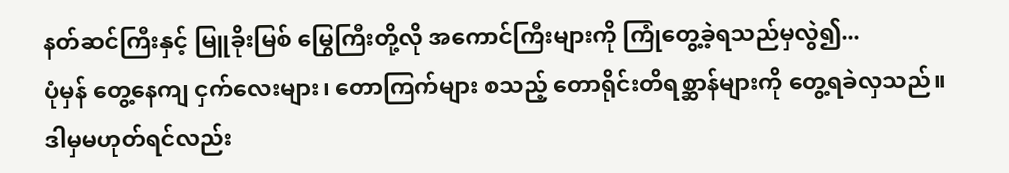နတ်ဆင်ကြီးနှင့် မြူခိုးမြစ် မြွေကြီးတို့လို အကောင်ကြီးများကို ကြုံတွေ့ခဲ့ရသည်မှလွဲ၍...
ပုံမှန် တွေ့နေကျ ငှက်လေးများ၊ တောကြက်များ စသည့် တောရိုင်းတိရစ္ဆာန်များကို တွေ့ရခဲလှသည်။
ဒါမှမဟုတ်ရင်လည်း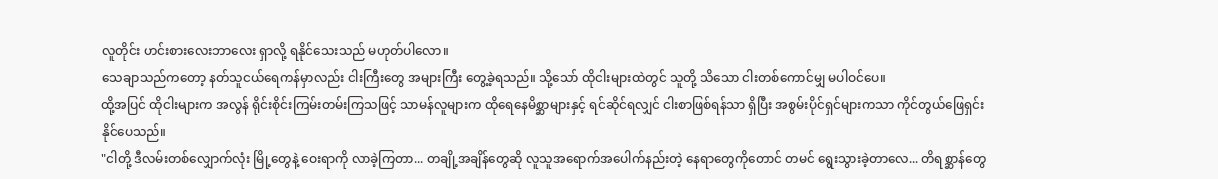လူတိုင်း ဟင်းစားလေးဘာလေး ရှာလို့ ရနိုင်သေးသည် မဟုတ်ပါလော။
သေချာသည်ကတော့ နတ်သူငယ်ရေကန်မှာလည်း ငါးကြီးတွေ အများကြီး တွေ့ခဲ့ရသည်။ သို့သော် ထိုငါးများထဲတွင် သူတို့ သိသော ငါးတစ်ကောင်မျှ မပါဝင်ပေ။
ထို့အပြင် ထိုငါးများက အလွန် ရိုင်းစိုင်းကြမ်းတမ်းကြသဖြင့် သာမန်လူများက ထိုရေနေမိစ္ဆာများနှင့် ရင်ဆိုင်ရလျှင် ငါးစာဖြစ်ရန်သာ ရှိပြီး အစွမ်းပိုင်ရှင်များကသာ ကိုင်တွယ်ဖြေရှင်းနိုင်ပေသည်။
"ငါတို့ ဒီလမ်းတစ်လျှောက်လုံး မြို့တွေနဲ့ ဝေးရာကို လာခဲ့ကြတာ... တချို့အချိန်တွေဆို လူသူအရောက်အပေါက်နည်းတဲ့ နေရာတွေကိုတောင် တမင် ရွေးသွားခဲ့တာလေ... တိရစ္ဆာန်တွေ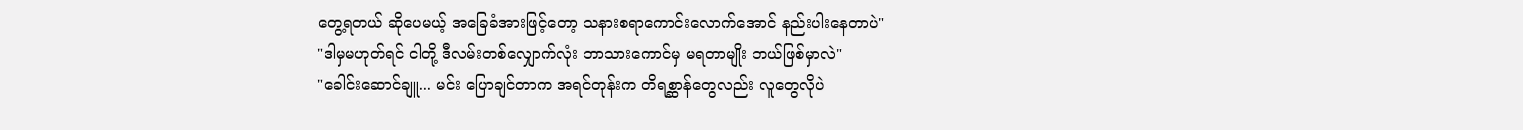တွေ့ရတယ် ဆိုပေမယ့် အခြေခံအားဖြင့်တော့ သနားစရာကောင်းလောက်အောင် နည်းပါးနေတာပဲ"
"ဒါမှမဟုတ်ရင် ငါတို့ ဒီလမ်းတစ်လျှောက်လုံး ဘာသားကောင်မှ မရတာမျိုး ဘယ်ဖြစ်မှာလဲ"
"ခေါင်းဆောင်ချူ... မင်း ပြောချင်တာက အရင်တုန်းက တိရစ္ဆာန်တွေလည်း လူတွေလိုပဲ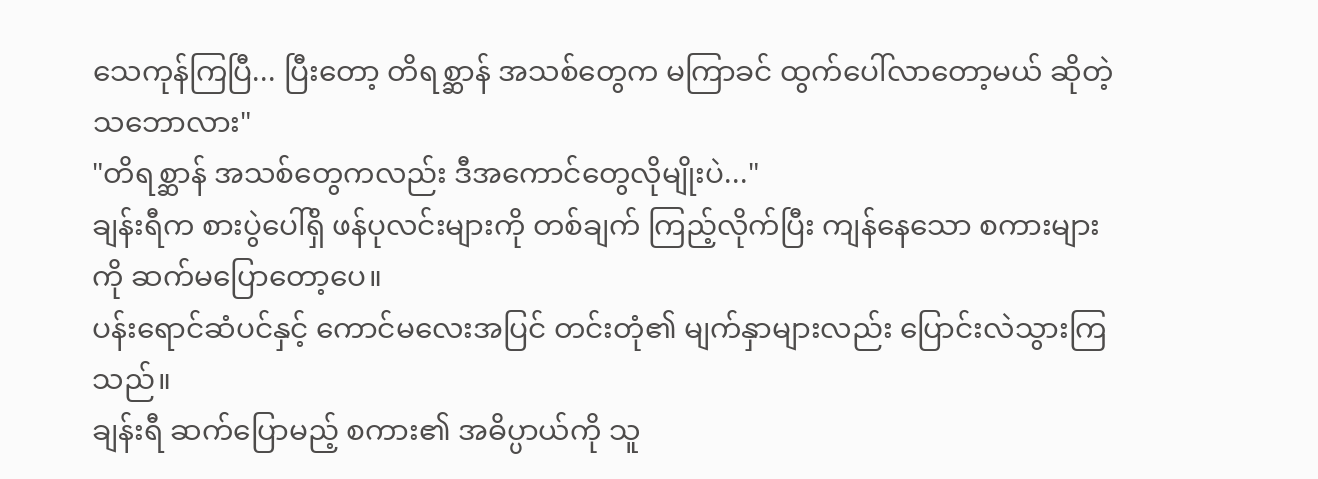သေကုန်ကြပြီ... ပြီးတော့ တိရစ္ဆာန် အသစ်တွေက မကြာခင် ထွက်ပေါ်လာတော့မယ် ဆိုတဲ့ သဘောလား"
"တိရစ္ဆာန် အသစ်တွေကလည်း ဒီအကောင်တွေလိုမျိုးပဲ..."
ချန်းရီက စားပွဲပေါ်ရှိ ဖန်ပုလင်းများကို တစ်ချက် ကြည့်လိုက်ပြီး ကျန်နေသော စကားများကို ဆက်မပြောတော့ပေ။
ပန်းရောင်ဆံပင်နှင့် ကောင်မလေးအပြင် တင်းတုံ၏ မျက်နှာများလည်း ပြောင်းလဲသွားကြသည်။
ချန်းရီ ဆက်ပြောမည့် စကား၏ အဓိပ္ပာယ်ကို သူ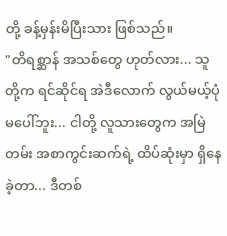တို့ ခန့်မှန်းမိပြီးသား ဖြစ်သည်။
"တိရစ္ဆာန် အသစ်တွေ ဟုတ်လား... သူတို့က ရင်ဆိုင်ရ အဲဒီလောက် လွယ်မယ့်ပုံမပေါ်ဘူး... ငါတို့ လူသားတွေက အမြဲတမ်း အစာကွင်းဆက်ရဲ့ ထိပ်ဆုံးမှာ ရှိနေခဲ့တာ... ဒီတစ်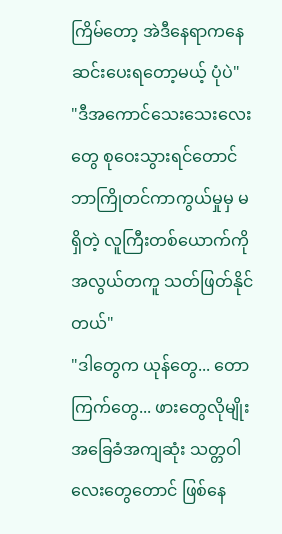ကြိမ်တော့ အဲဒီနေရာကနေ ဆင်းပေးရတော့မယ့် ပုံပဲ"
"ဒီအကောင်သေးသေးလေးတွေ စုဝေးသွားရင်တောင် ဘာကြိုတင်ကာကွယ်မှုမှ မရှိတဲ့ လူကြီးတစ်ယောက်ကို အလွယ်တကူ သတ်ဖြတ်နိုင်တယ်"
"ဒါတွေက ယုန်တွေ... တောကြက်တွေ... ဖားတွေလိုမျိုး အခြေခံအကျဆုံး သတ္တဝါလေးတွေတောင် ဖြစ်နေ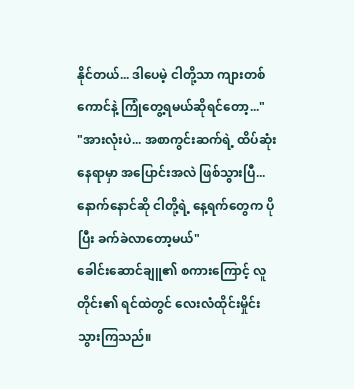နိုင်တယ်... ဒါပေမဲ့ ငါတို့သာ ကျားတစ်ကောင်နဲ့ ကြုံတွေ့ရမယ်ဆိုရင်တော့..."
"အားလုံးပဲ... အစာကွင်းဆက်ရဲ့ ထိပ်ဆုံးနေရာမှာ အပြောင်းအလဲ ဖြစ်သွားပြီ... နောက်နောင်ဆို ငါတို့ရဲ့ နေ့ရက်တွေက ပိုပြီး ခက်ခဲလာတော့မယ်"
ခေါင်းဆောင်ချူ၏ စကားကြောင့် လူတိုင်း၏ ရင်ထဲတွင် လေးလံထိုင်းမှိုင်းသွားကြသည်။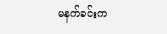မနက်ခင်းက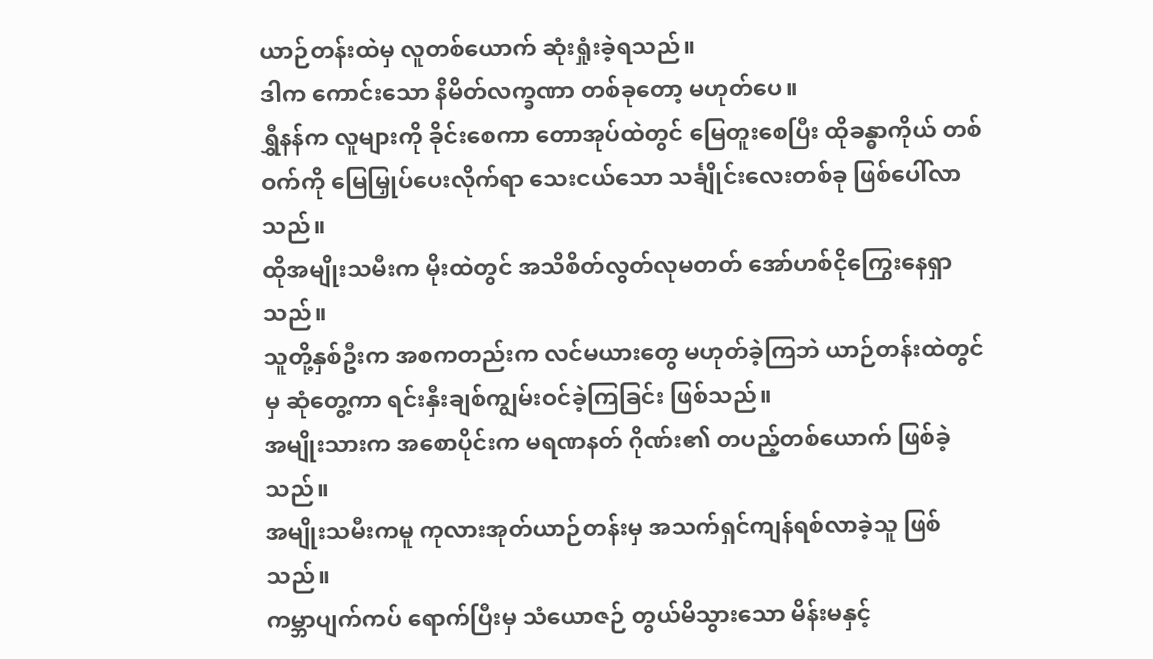ယာဉ်တန်းထဲမှ လူတစ်ယောက် ဆုံးရှုံးခဲ့ရသည်။
ဒါက ကောင်းသော နိမိတ်လက္ခဏာ တစ်ခုတော့ မဟုတ်ပေ။
ရွှီနန်က လူများကို ခိုင်းစေကာ တောအုပ်ထဲတွင် မြေတူးစေပြီး ထိုခန္ဓာကိုယ် တစ်ဝက်ကို မြေမြှုပ်ပေးလိုက်ရာ သေးငယ်သော သင်္ချိုင်းလေးတစ်ခု ဖြစ်ပေါ်လာသည်။
ထိုအမျိုးသမီးက မိုးထဲတွင် အသိစိတ်လွတ်လုမတတ် အော်ဟစ်ငိုကြွေးနေရှာသည်။
သူတို့နှစ်ဦးက အစကတည်းက လင်မယားတွေ မဟုတ်ခဲ့ကြဘဲ ယာဉ်တန်းထဲတွင်မှ ဆုံတွေ့ကာ ရင်းနှီးချစ်ကျွမ်းဝင်ခဲ့ကြခြင်း ဖြစ်သည်။
အမျိုးသားက အစောပိုင်းက မရဏနတ် ဂိုဏ်း၏ တပည့်တစ်ယောက် ဖြစ်ခဲ့သည်။
အမျိုးသမီးကမူ ကုလားအုတ်ယာဉ်တန်းမှ အသက်ရှင်ကျန်ရစ်လာခဲ့သူ ဖြစ်သည်။
ကမ္ဘာပျက်ကပ် ရောက်ပြီးမှ သံယောဇဉ် တွယ်မိသွားသော မိန်းမနှင့်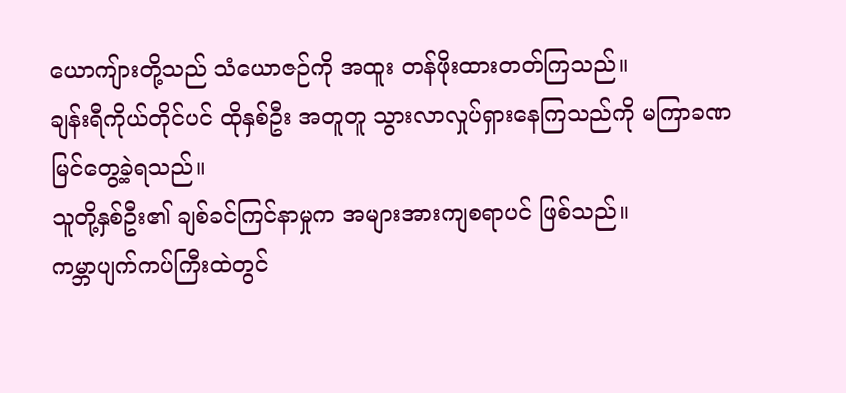ယောကျ်ားတို့သည် သံယောဇဉ်ကို အထူး တန်ဖိုးထားတတ်ကြသည်။
ချန်းရီကိုယ်တိုင်ပင် ထိုနှစ်ဦး အတူတူ သွားလာလှုပ်ရှားနေကြသည်ကို မကြာခဏ မြင်တွေ့ခဲ့ရသည်။
သူတို့နှစ်ဦး၏ ချစ်ခင်ကြင်နာမှုက အများအားကျစရာပင် ဖြစ်သည်။
ကမ္ဘာပျက်ကပ်ကြီးထဲတွင်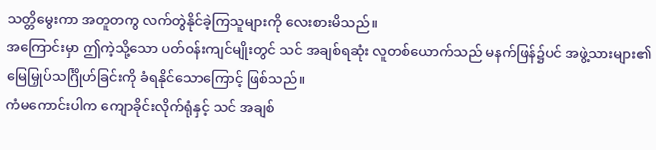သတ္တိမွေးကာ အတူတကွ လက်တွဲနိုင်ခဲ့ကြသူများကို လေးစားမိသည်။
အကြောင်းမှာ ဤကဲ့သို့သော ပတ်ဝန်းကျင်မျိုးတွင် သင် အချစ်ရဆုံး လူတစ်ယောက်သည် မနက်ဖြန်၌ပင် အဖွဲ့သားများ၏ မြေမြှုပ်သင်္ဂြိုဟ်ခြင်းကို ခံရနိုင်သောကြောင့် ဖြစ်သည်။
ကံမကောင်းပါက ကျောခိုင်းလိုက်ရုံနှင့် သင် အချစ်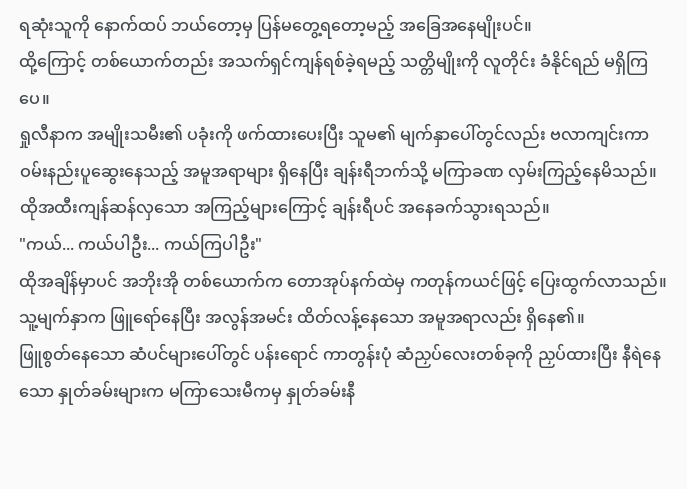ရဆုံးသူကို နောက်ထပ် ဘယ်တော့မှ ပြန်မတွေ့ရတော့မည့် အခြေအနေမျိုးပင်။
ထို့ကြောင့် တစ်ယောက်တည်း အသက်ရှင်ကျန်ရစ်ခဲ့ရမည့် သတ္တိမျိုးကို လူတိုင်း ခံနိုင်ရည် မရှိကြပေ။
ရှုလီနာက အမျိုးသမီး၏ ပခုံးကို ဖက်ထားပေးပြီး သူမ၏ မျက်နှာပေါ်တွင်လည်း ဗလာကျင်းကာ ဝမ်းနည်းပူဆွေးနေသည့် အမူအရာများ ရှိနေပြီး ချန်းရီဘက်သို့ မကြာခဏ လှမ်းကြည့်နေမိသည်။
ထိုအထီးကျန်ဆန်လှသော အကြည့်များကြောင့် ချန်းရီပင် အနေခက်သွားရသည်။
"ကယ်... ကယ်ပါဦး... ကယ်ကြပါဦး"
ထိုအချိန်မှာပင် အဘိုးအို တစ်ယောက်က တောအုပ်နက်ထဲမှ ကတုန်ကယင်ဖြင့် ပြေးထွက်လာသည်။
သူ့မျက်နှာက ဖြူရော်နေပြီး အလွန်အမင်း ထိတ်လန့်နေသော အမူအရာလည်း ရှိနေ၏။
ဖြူစွတ်နေသော ဆံပင်များပေါ်တွင် ပန်းရောင် ကာတွန်းပုံ ဆံညှပ်လေးတစ်ခုကို ညှပ်ထားပြီး နီရဲနေသော နှုတ်ခမ်းများက မကြာသေးမီကမှ နှုတ်ခမ်းနီ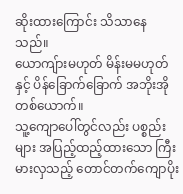ဆိုးထားကြောင်း သိသာနေသည်။
ယောကျ်ားမဟုတ် မိန်းမမဟုတ်နှင့် ပိန်ခြောက်ခြောက် အဘိုးအို တစ်ယောက်။
သူ့ကျောပေါ်တွင်လည်း ပစ္စည်းများ အပြည့်ထည့်ထားသော ကြီးမားလှသည့် တောင်တက်ကျောပိုး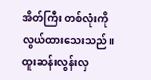အိတ်ကြီး တစ်လုံးကို လွယ်ထားသေးသည်။
ထူးဆန်းလွန်းလှ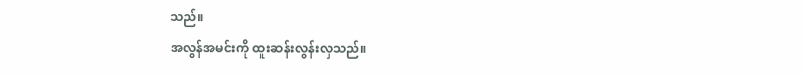သည်။
အလွန်အမင်းကို ထူးဆန်းလွန်းလှသည်။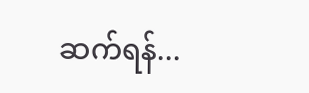ဆက်ရန်...